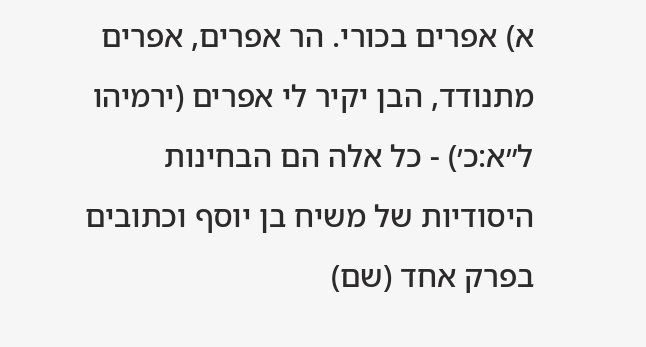א) אפרים בכורי. הר אפרים, אפרים מתנודד, הבן יקיר לי אפרים (ירמיהו ל״א:כ׳) - כל אלה הם הבחינות היסודיות של משיח בן יוסף וכתובים בפרק אחד (שם)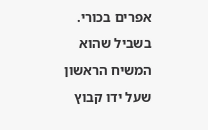אפרים בכורי. בשביל שהוא המשיח הראשון שעל ידו קבוץ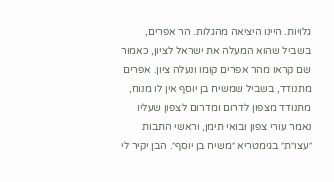גלויות. היינו היציאה מהגלות. הר אפרים, בשביל שהוא המעלה את ישראל לציון, כאמור שם קראו מהר אפרים קומו ונעלה ציון. אפרים מתנודד, בשביל שמשיח בן יוסף אין לו מנוח, מתנודד מצפון לדרום ומדרום לצפון שעליו נאמר עורי צפון ובואי תימן, וראשי התבות ״עצו״ת״ בגימטריא ״משיח בן יוסף״. הבן יקיר לי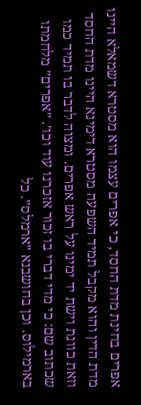אפרים בחינת מדת החסד, כי אפרים עצמו הוא מסטרא דשמאלא היינו מדת הדין והוא מקבל תמיד השפעה מסטרא דימינא היינו מדת החסד וזאת כוונת וישת יד ימינו על ראש אפרים. ומצוה לדבר בו תמיד כמו שכתוב שם: כי מדי דברי בו זכור אזכרנו עוד וכו׳. ״אפרים״ מלחמתו בארמילוס. וכן בחושבנא ״ארמלס״. כל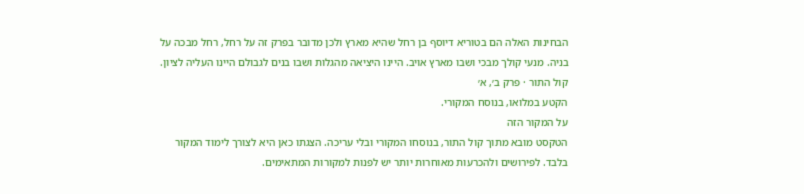הבחינות האלה הם בטוריא דיוסף בן רחל שהיא מארץ ולכן מדובר בפרק זה על רחל, רחל מבכה על בניה. מנעי קולך מבכי ושבו מארץ אויב. היינו היציאה מהגלות ושבו בנים לגבולם היינו העליה לציון.
קול התור · פרק ב׳, א׳
הקטע במלואו, בנוסח המקורי.
על המקור הזה
הטקסט מובא מתוך קול התור, בנוסחו המקורי ובלי עריכה. הצגתו כאן היא לצורך לימוד המקור בלבד. לפירושים ולהכרעות מאוחרות יותר יש לפנות למקורות המתאימים.